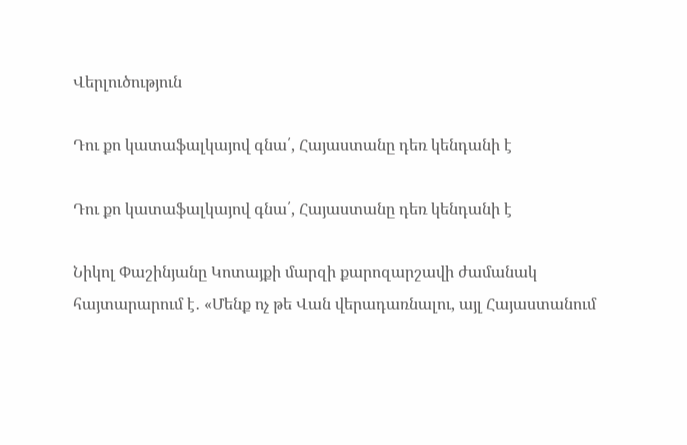Վերլուծություն

Դու քո կատաֆալկայով գնա՛, Հայաստանը դեռ կենդանի է

Դու քո կատաֆալկայով գնա՛, Հայաստանը դեռ կենդանի է

Նիկոլ Փաշինյանը Կոտայքի մարզի քարոզարշավի ժամանակ հայտարարում է․ «Մենք ոչ թե Վան վերադառնալու, այլ Հայաստանում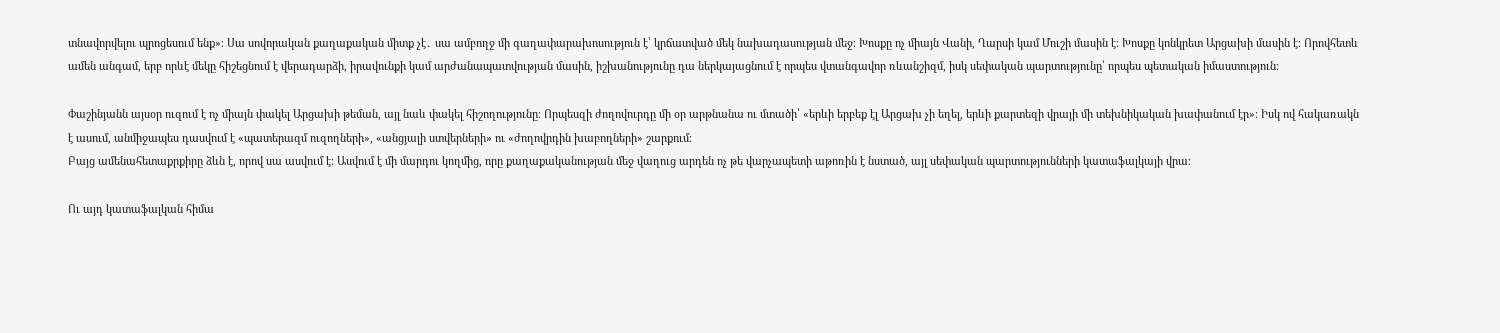տնավորվելու պրոցեսում ենք»։ Սա սովորական քաղաքական միտք չէ․ սա ամբողջ մի գաղափարախոսություն է՝ կրճատված մեկ նախադասության մեջ։ Խոսքը ոչ միայն Վանի, Ղարսի կամ Մուշի մասին է։ Խոսքը կոնկրետ Արցախի մասին է։ Որովհետև ամեն անգամ, երբ որևէ մեկը հիշեցնում է վերադարձի, իրավունքի կամ արժանապատվության մասին, իշխանությունը դա ներկայացնում է որպես վտանգավոր ռևանշիզմ, իսկ սեփական պարտությունը՝ որպես պետական իմաստություն։

Փաշինյանն այսօր ուզում է ոչ միայն փակել Արցախի թեման, այլ նաև փակել հիշողությունը։ Որպեսզի ժողովուրդը մի օր արթնանա ու մտածի՝ «երևի երբեք էլ Արցախ չի եղել, երևի քարտեզի վրայի մի տեխնիկական խափանում էր»։ Իսկ ով հակառակն է ասում, անմիջապես դասվում է «պատերազմ ուզողների», «անցյալի ստվերների» ու «ժողովրդին խաբողների» շարքում։
Բայց ամենահետաքրքիրը ձևն է, որով սա ասվում է։ Ասվում է մի մարդու կողմից, որը քաղաքականության մեջ վաղուց արդեն ոչ թե վարչապետի աթոռին է նստած, այլ սեփական պարտությունների կատաֆալկայի վրա։

Ու այդ կատաֆալկան հիմա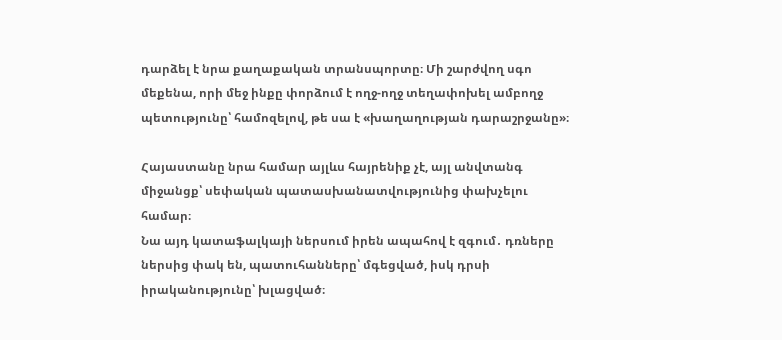դարձել է նրա քաղաքական տրանսպորտը։ Մի շարժվող սգո մեքենա, որի մեջ ինքը փորձում է ողջ-ողջ տեղափոխել ամբողջ պետությունը՝ համոզելով, թե սա է «խաղաղության դարաշրջանը»։

Հայաստանը նրա համար այլևս հայրենիք չէ, այլ անվտանգ միջանցք՝ սեփական պատասխանատվությունից փախչելու համար։
Նա այդ կատաֆալկայի ներսում իրեն ապահով է զգում․ դռները ներսից փակ են, պատուհանները՝ մգեցված, իսկ դրսի իրականությունը՝ խլացված։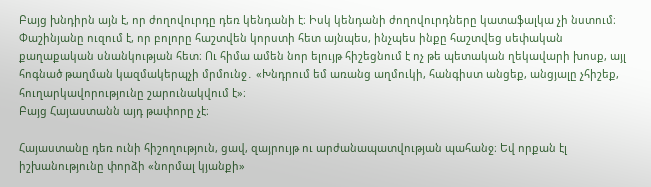Բայց խնդիրն այն է, որ ժողովուրդը դեռ կենդանի է։ Իսկ կենդանի ժողովուրդները կատաֆալկա չի նստում։
Փաշինյանը ուզում է, որ բոլորը հաշտվեն կորստի հետ այնպես, ինչպես ինքը հաշտվեց սեփական քաղաքական սնանկության հետ։ Ու հիմա ամեն նոր ելույթ հիշեցնում է ոչ թե պետական ղեկավարի խոսք, այլ հոգնած թաղման կազմակերպչի մրմունջ․ «Խնդրում եմ առանց աղմուկի, հանգիստ անցեք, անցյալը չհիշեք, հուղարկավորությունը շարունակվում է»։
Բայց Հայաստանն այդ թափորը չէ։

Հայաստանը դեռ ունի հիշողություն, ցավ, զայրույթ ու արժանապատվության պահանջ։ Եվ որքան էլ իշխանությունը փորձի «նորմալ կյանքի»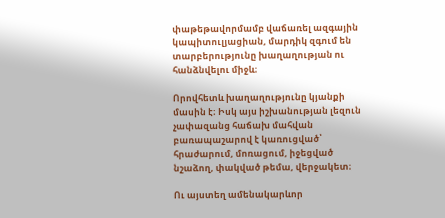փաթեթավորմամբ վաճառել ազգային կապիտուլյացիան, մարդիկ զգում են տարբերությունը խաղաղության ու հանձնվելու միջև։

Որովհետև խաղաղությունը կյանքի մասին է։ Իսկ այս իշխանության լեզուն չափազանց հաճախ մահվան բառապաշարով է կառուցված՝ հրաժարում, մոռացում, իջեցված նշաձող, փակված թեմա, վերջակետ։

Ու այստեղ ամենակարևոր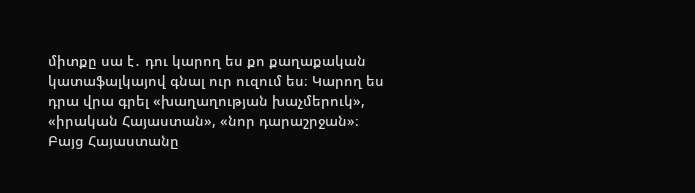միտքը սա է․ դու կարող ես քո քաղաքական կատաֆալկայով գնալ ուր ուզում ես։ Կարող ես դրա վրա գրել «խաղաղության խաչմերուկ», «իրական Հայաստան», «նոր դարաշրջան»։
Բայց Հայաստանը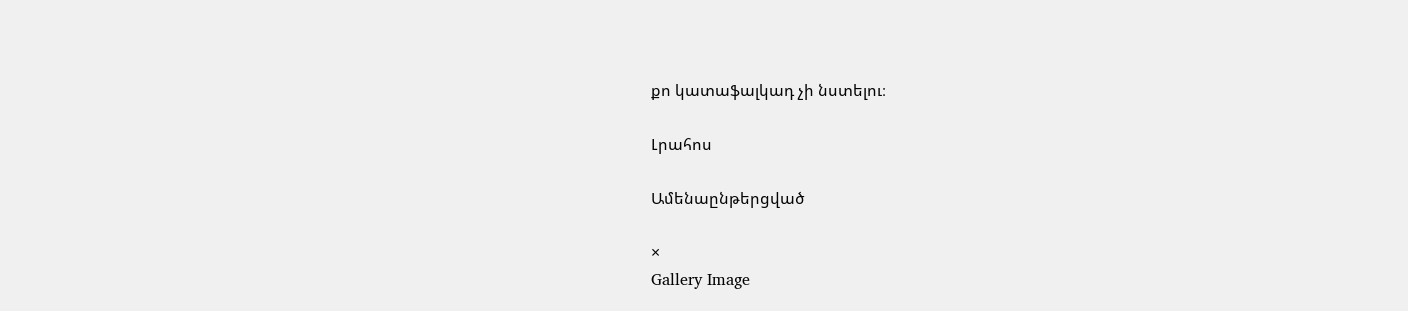քո կատաֆալկադ չի նստելու։

Լրահոս

Ամենաընթերցված

×
Gallery Image